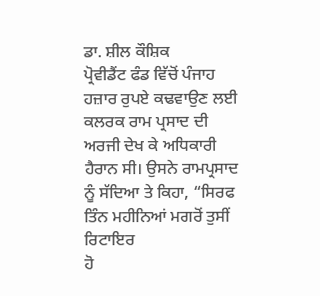ਡਾ. ਸ਼ੀਲ ਕੌਸ਼ਿਕ
ਪ੍ਰੋਵੀਡੈਂਟ ਫੰਡ ਵਿੱਚੋਂ ਪੰਜਾਹ ਹਜ਼ਾਰ ਰੁਪਏ ਕਢਵਾਉਣ ਲਈ ਕਲਰਕ ਰਾਮ ਪ੍ਰਸਾਦ ਦੀ
ਅਰਜੀ ਦੇਖ ਕੇ ਅਧਿਕਾਰੀ ਹੈਰਾਨ ਸੀ। ਉਸਨੇ ਰਾਮਪ੍ਰਸਾਦ ਨੂੰ ਸੱਦਿਆ ਤੇ ਕਿਹਾ, “ਸਿਰਫ ਤਿੰਨ ਮਹੀਨਿਆਂ ਮਗਰੋਂ ਤੁਸੀਂ ਰਿਟਾਇਰ
ਹੋ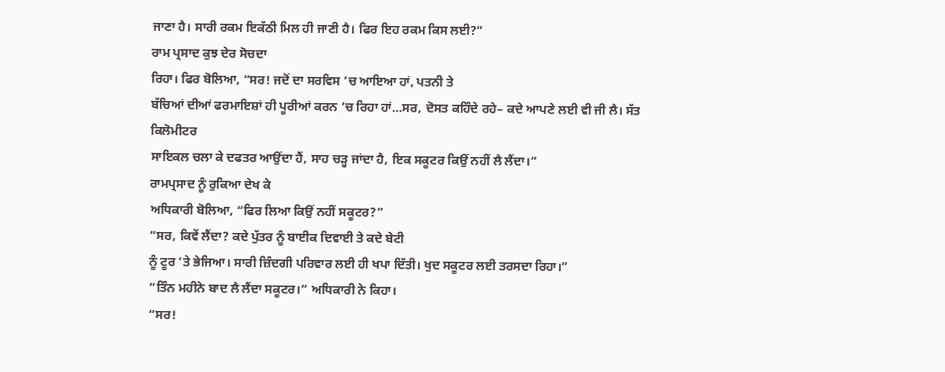ਜਾਣਾ ਹੈ। ਸਾਰੀ ਰਕਮ ਇਕੱਠੀ ਮਿਲ ਹੀ ਜਾਣੀ ਹੈ। ਫਿਰ ਇਹ ਰਕਮ ਕਿਸ ਲਈ?”
ਰਾਮ ਪ੍ਰਸਾਦ ਕੁਝ ਦੇਰ ਸੋਚਦਾ
ਰਿਹਾ। ਫਿਰ ਬੋਲਿਆ, “ਸਰ! ਜਦੋਂ ਦਾ ਸਰਵਿਸ ’ਚ ਆਇਆ ਹਾਂ, ਪਤਨੀ ਤੇ
ਬੱਚਿਆਂ ਦੀਆਂ ਫਰਮਾਇਸ਼ਾਂ ਹੀ ਪੂਰੀਆਂ ਕਰਨ ’ਚ ਰਿਹਾ ਹਾਂ…ਸਰ, ਦੋਸਤ ਕਹਿੰਦੇ ਰਹੇ– ਕਦੇ ਆਪਣੇ ਲਈ ਵੀ ਜੀ ਲੈ। ਸੱਤ ਕਿਲੋਮੀਟਰ
ਸਾਇਕਲ ਚਲਾ ਕੇ ਦਫਤਰ ਆਉਂਦਾ ਹੈਂ, ਸਾਹ ਚੜ੍ਹ ਜਾਂਦਾ ਹੈ, ਇਕ ਸਕੂਟਰ ਕਿਉਂ ਨਹੀਂ ਲੈ ਲੈਂਦਾ।”
ਰਾਮਪ੍ਰਸਾਦ ਨੂੰ ਰੁਕਿਆ ਦੇਖ ਕੇ
ਅਧਿਕਾਰੀ ਬੋਲਿਆ, “ਫਿਰ ਲਿਆ ਕਿਉਂ ਨਹੀਂ ਸਕੂਟਰ?”
“ਸਰ, ਕਿਵੇਂ ਲੈਂਦਾ? ਕਦੇ ਪੁੱਤਰ ਨੂੰ ਬਾਈਕ ਦਿਵਾਈ ਤੇ ਕਦੇ ਬੇਟੀ
ਨੂੰ ਟੂਰ ’ਤੇ ਭੇਜਿਆ। ਸਾਰੀ ਜ਼ਿੰਦਗੀ ਪਰਿਵਾਰ ਲਈ ਹੀ ਖਪਾ ਦਿੱਤੀ। ਖੁਦ ਸਕੂਟਰ ਲਈ ਤਰਸਦਾ ਰਿਹਾ।”
“ਤਿੰਨ ਮਹੀਨੇ ਬਾਦ ਲੈ ਲੈਂਦਾ ਸਕੂਟਰ।” ਅਧਿਕਾਰੀ ਨੇ ਕਿਹਾ।
“ਸਰ!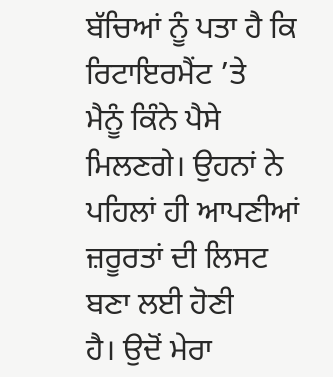ਬੱਚਿਆਂ ਨੂੰ ਪਤਾ ਹੈ ਕਿ ਰਿਟਾਇਰਮੈਂਟ ’ਤੇ
ਮੈਨੂੰ ਕਿੰਨੇ ਪੈਸੇ ਮਿਲਣਗੇ। ਉਹਨਾਂ ਨੇ ਪਹਿਲਾਂ ਹੀ ਆਪਣੀਆਂ ਜ਼ਰੂਰਤਾਂ ਦੀ ਲਿਸਟ ਬਣਾ ਲਈ ਹੋਣੀ
ਹੈ। ਉਦੋਂ ਮੇਰਾ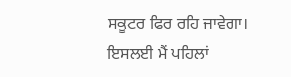ਸਕੂਟਰ ਫਿਰ ਰਹਿ ਜਾਵੇਗਾ। ਇਸਲਈ ਮੈਂ ਪਹਿਲਾਂ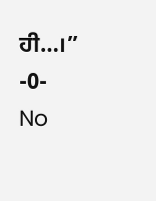ਹੀ…।”
-0-
No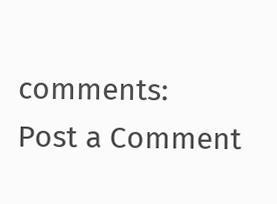comments:
Post a Comment